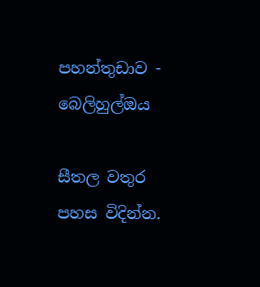පහන්තුඩාව - බෙලිහුල්ඔය

සීතල වතුර පහස විදින්න.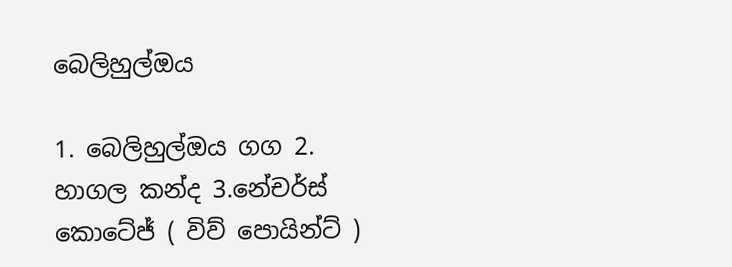බෙලිහුල්ඔය

1. බෙලිහුල්ඔය ගග 2. හාගල කන්ද 3.නේචර්ස් කොටේජ් ( විව් පොයින්ට් )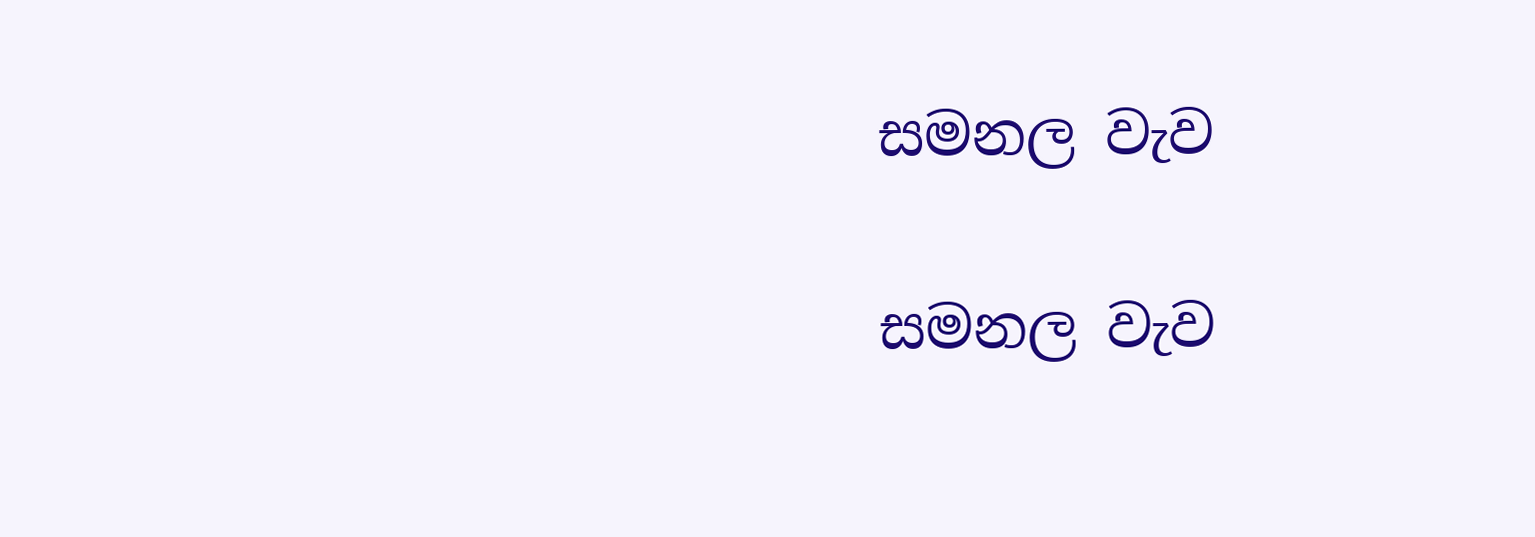සමනල වැව

සමනල වැව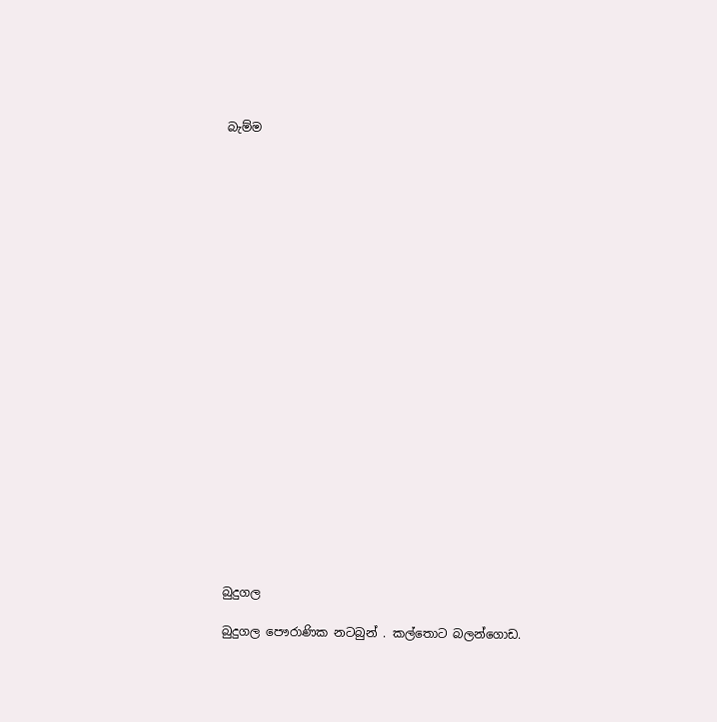බැම්ම























බුදුගල

බුදුගල පෞරාණික නටබුන් . කල්තොට බලන්ගොඩ.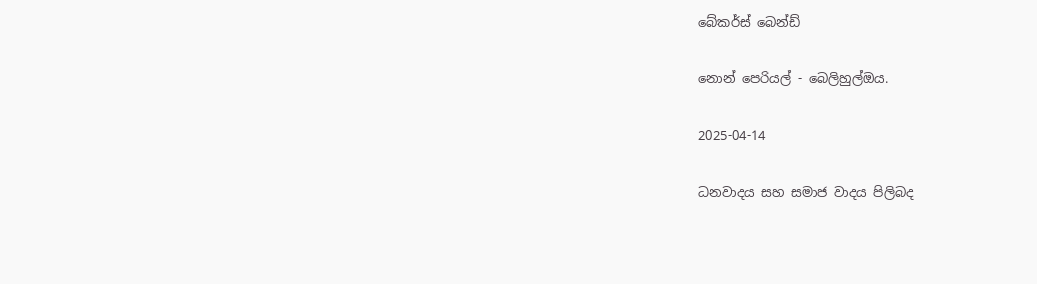බේකර්ස් බෙන්ඩ්

නොන් පෙරියල් - බෙලිහුල්ඔය.

2025-04-14

ධනවාදය සහ සමාජ වාදය පිලිබද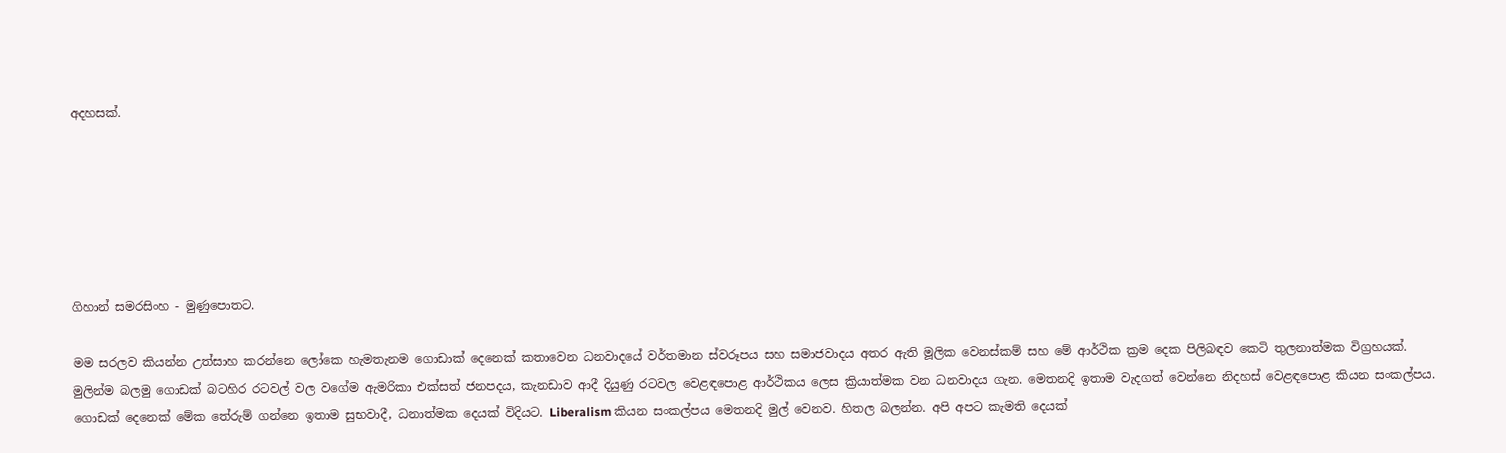අදහසක්.






ගිහාන් සමරසිංහ - මුණුපොතට.

මම සරලව කියන්න උත්සාහ කරන්නෙ ලෝකෙ හැමතැනම ගොඩාක් දෙනෙක් කතාවෙන ධනවාදයේ වර්තමාන ස්වරූපය සහ සමාජවාදය අතර ඇති මූලික වෙනස්කම් සහ මේ ආර්ථික ක්‍රම දෙක පිලිබඳව කෙටි තුලනාත්මක විග්‍රහයක්.
මුලින්ම බලමු ගොඩක් බටහිර රටවල් වල වගේම ඇමරිකා එක්සත් ජනපදය, කැනඩාව ආදී දියුණු රටවල වෙළඳපොළ ආර්ථිකය ලෙස ක්‍රියාත්මක වන ධනවාදය ගැන. මෙතනදි ඉතාම වැදගත් වෙන්නෙ නිදහස් වෙළඳපොළ කියන සංකල්පය. ගොඩක් දෙනෙක් මේක තේරුම් ගන්නෙ ඉතාම සුභවාදී, ධනාත්මක දෙයක් විදියට. Liberalism කියන සංකල්පය මෙතනදි මුල් වෙනව. හිතල බලන්න. අපි අපට කැමති දෙයක්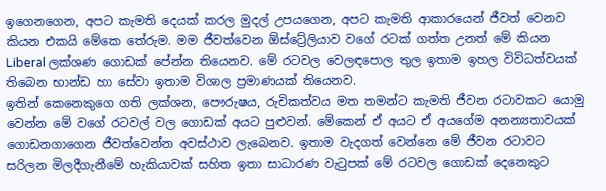ඉගෙනගෙන, අපට කැමති දෙයක් කරල මුදල් උපයගෙන, අපට කැමති ආකාරයෙන් ජීවත් වෙනව කියන එකයි මේකෙ තේරුම. මම ජීවත්වෙන ඕස්ට්‍රේලියාව වගේ රටක් ගත්ත උනත් මේ කියන Liberal ලක්ශණ ගොඩක් පේන්න තියෙනව. මේ රටවල වෙලඳපොල තුල ඉතාම ඉහල විවිධත්වයක් තිබෙන භාන්ඩ හා සේවා ඉතාම විශාල ප්‍රමාණයක් තියෙනව.
ඉතින් කෙනෙකුගෙ ගති ලක්ශන, පෞරුෂය, රුචිකත්වය මත තමන්ට කැමති ජීවන රටාවකට යොමු වෙන්න මේ වගේ රටවල් වල ගොඩක් අයට පුළුවන්. මේකෙන් ඒ අයට ඒ අයගේම අනන්‍යතාවයක් ගොඩනගාගෙන ජීවත්වෙන්න අවස්ථාව ලැබෙනව. ඉතාම වැදගත් වෙන්නෙ මේ ජීවන රටාවට සරිලන මිලදීගැනීමේ හැකියාවක් සහිත ඉතා සාධාරණ වැටුපක් මේ රටවල ගොඩක් දෙනෙකුට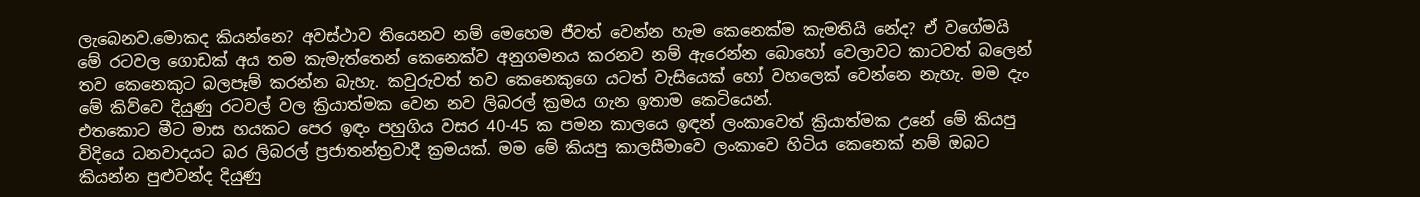ලැබෙනව.මොකද කියන්නෙ? අවස්ථාව තියෙනව නම් මෙහෙම ජීවත් වෙන්න හැම කෙනෙක්ම කැමතියි නේද? ඒ වගේමයි මේ රටවල ගොඩක් අය තම කැමැත්තෙන් කෙනෙක්ව අනුගමනය කරනව නම් ඇරෙන්න බොහෝ වෙලාවට කාටවත් බලෙන් තව කෙනෙකුට බලපෑම් කරන්න බැහැ. කවුරුවත් තව කෙනෙකුගෙ යටත් වැසියෙක් හෝ වහලෙක් වෙන්නෙ නැහැ. මම දැං මේ කිව්වෙ දියුණු රටවල් වල ක්‍රියාත්මක වෙන නව ලිබරල් ක්‍රමය ගැන ඉතාම කෙටියෙන්.
එතකොට මීට මාස හයකට පෙර ඉඳං පහුගිය වසර 40-45 ක පමන කාලයෙ ඉඳන් ලංකාවෙත් ක්‍රියාත්මක උනේ මේ කියපු විදියෙ ධනවාදයට බර ලිබරල් ප්‍රජාතන්ත්‍රවාදී ක්‍රමයක්. මම මේ කියපු කාලසීමාවෙ ලංකාවෙ හිටිය කෙනෙක් නම් ඔබට කියන්න පුළුවන්ද දියුණු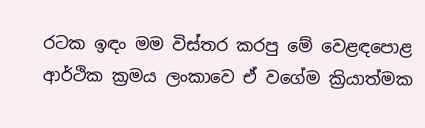රටක ඉඳං මම විස්තර කරපු මේ වෙළඳපොළ ආර්ථික ක්‍රමය ලංකාවෙ ඒ වගේම ක්‍රියාත්මක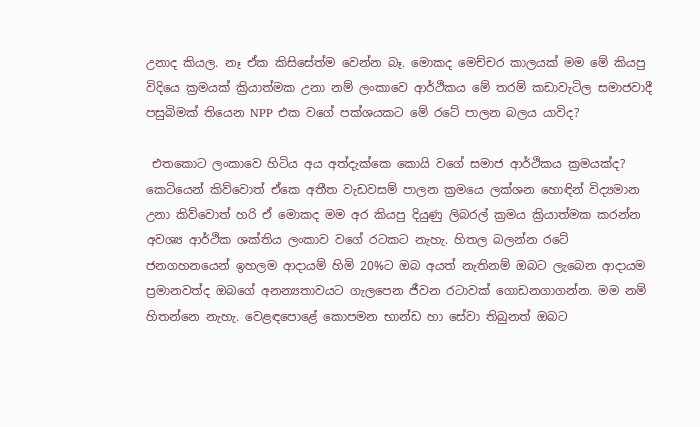උනාද කියල. නෑ ඒක කිසිසේත්ම වෙන්න බෑ. මොකද මෙච්චර කාලයක් මම මේ කියපු විදියෙ ක්‍රමයක් ක්‍රියාත්මක උනා නම් ලංකාවෙ ආර්ථිකය මේ තරම් කඩාවැටිල සමාජවාදී පසුබිමක් තියෙන NPP එක වගේ පක්ශයකට මේ රටේ පාලන බලය යාවිද?

 එතකොට ලංකාවෙ හිටිය අය අත්දැක්කෙ කොයි වගේ සමාජ ආර්ථිකය ක්‍රමයක්ද? කෙටියෙන් කිව්වොත් ඒකෙ අතීත වැඩවසම් පාලන ක්‍රමයෙ ලක්ශන හොඳින් විද්‍යමාන උනා කිව්වොත් හරි ඒ මොකද මම අර කියපු දියුණු ලිබරල් ක්‍රමය ක්‍රියාත්මක කරන්න අවශ්‍ය ආර්ථික ශක්තිය ලංකාව වගේ රටකට නැහැ. හිතල බලන්න රටේ ජනගහනයෙන් ඉහලම ආදායම් හිමි 20%ට ඔබ අයත් නැතිනම් ඔබට ලැබෙන ආදායම ප්‍රමානවත්ද ඔබගේ අනන්‍යතාවයට ගැලපෙන ජීවන රටාවක් ගොඩනගාගන්න. මම නම් හිතන්නෙ නැහැ. වෙළඳපොළේ කොපමන භාන්ඩ හා සේවා තිබුනත් ඔබට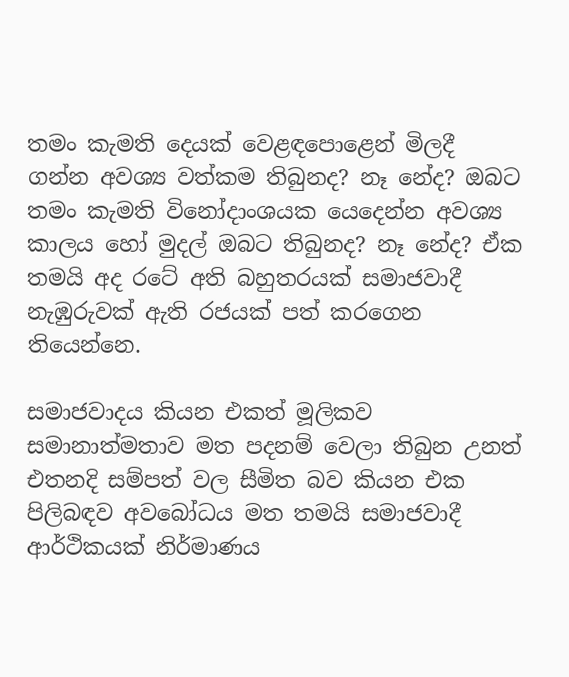තමං කැමති දෙයක් වෙළඳපොළෙන් මිලදී ගන්න අවශ්‍ය වත්කම තිබුනද? නෑ නේද? ඔබට තමං කැමති විනෝදාංශයක යෙදෙන්න අවශ්‍ය කාලය හෝ මුදල් ඔබට තිබුනද? නෑ නේද? ඒක තමයි අද රටේ අති බහුතරයක් සමාජවාදී නැඹුරුවක් ඇති රජයක් පත් කරගෙන තියෙන්නෙ.

සමාජවාදය කියන එකත් මූලිකව සමානාත්මතාව මත පදනම් වෙලා තිබුන උනත් එතනදි සම්පත් වල සීමිත බව කියන එක පිලිබඳව අවබෝධය මත තමයි සමාජවාදී ආර්ථිකයක් නිර්මාණය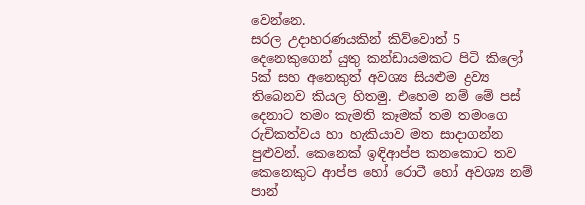වෙන්නෙ.
සරල උදාහරණයකින් කිව්වොත් 5 දෙනෙකුගෙන් යුතු කන්ඩායමකට පිටි කිලෝ 5ක් සහ අනෙකුත් අවශ්‍ය සියළුම ද්‍රව්‍ය තිබෙනව කියල හිතමු. එහෙම නම් මේ පස් දෙනාට තමං කැමති කෑමක් තම තමංගෙ රුචිකත්වය හා හැකියාව මත සාදාගන්න පුළුවන්. කෙනෙක් ඉඳිආප්ප කනකොට තව කෙනෙකුට ආප්ප හෝ රොටී හෝ අවශ්‍ය නම් පාන්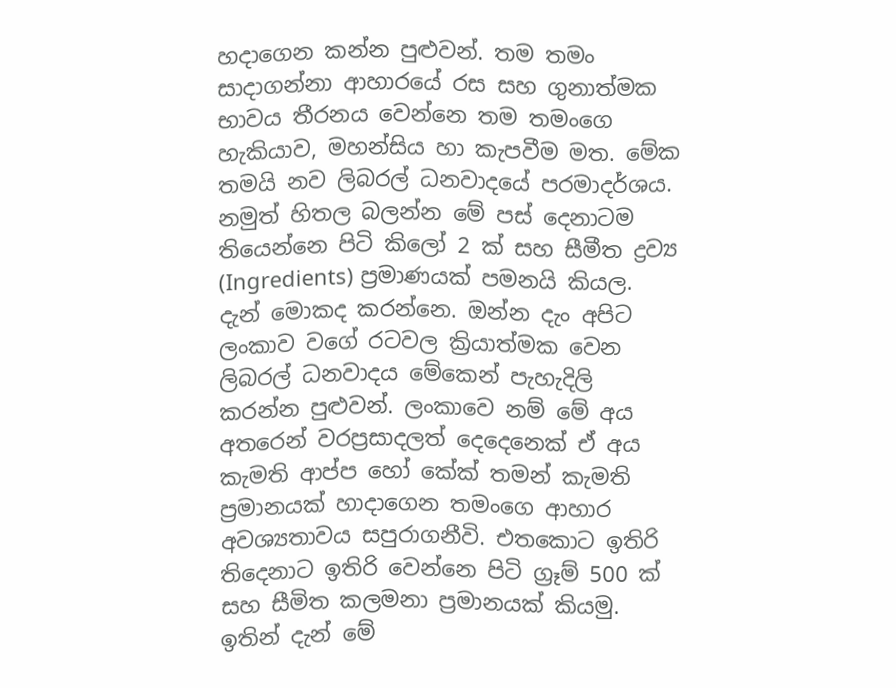හදාගෙන කන්න පුළුවන්. තම තමං සාදාගන්නා ආහාරයේ රස සහ ගුනාත්මක භාවය තීරනය වෙන්නෙ තම තමංගෙ හැකියාව, මහන්සිය හා කැපවීම මත. මේක තමයි නව ලිබරල් ධනවාදයේ පරමාදර්ශය.
නමුත් හිතල බලන්න මේ පස් දෙනාටම තියෙන්නෙ පිටි කිලෝ 2 ක් සහ සීමීත ද්‍රව්‍ය (Ingredients) ප්‍රමාණයක් පමනයි කියල. දැන් මොකද කරන්නෙ. ඔන්න දැං අපිට ලංකාව වගේ රටවල ක්‍රියාත්මක වෙන ලිබරල් ධනවාදය මේකෙන් පැහැදිලි කරන්න පුළුවන්. ලංකාවෙ නම් මේ අය අතරෙන් වරප්‍රසාදලත් දෙදෙනෙක් ඒ අය කැමති ආප්ප හෝ කේක් තමන් කැමති ප්‍රමානයක් හාදාගෙන තමංගෙ ආහාර අවශ්‍යතාවය සපුරාගනීවි. එතකොට ඉතිරි තිදෙනාට ඉතිරි වෙන්නෙ පිටි ග්‍රෑම් 500 ක් සහ සීමිත කලමනා ප්‍රමානයක් කියමු. ඉතින් දැන් මේ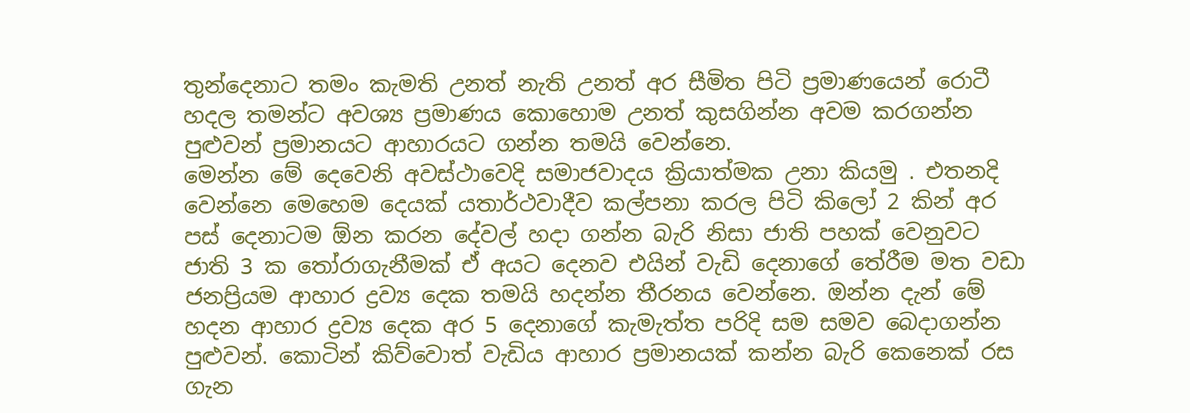තුන්දෙනාට තමං කැමති උනත් නැති උනත් අර සීමිත පිටි ප්‍රමාණයෙන් රොටී හදල තමන්ට අවශ්‍ය ප්‍රමාණය කොහොම උනත් කුසගින්න අවම කරගන්න පුළුවන් ප්‍රමානයට ආහාරයට ගන්න තමයි වෙන්නෙ.
මෙන්න මේ දෙවෙනි අවස්ථාවෙදි සමාජවාදය ක්‍රියාත්මක උනා කියමු . එතනදි වෙන්නෙ මෙහෙම දෙයක් යතාර්ථවාදීව කල්පනා කරල පිටි කිලෝ 2 කින් අර පස් දෙනාටම ඕන කරන දේවල් හදා ගන්න බැරි නිසා ජාති පහක් වෙනුවට ජාති 3 ක තෝරාගැනීමක් ඒ අයට දෙනව එයින් වැඩි දෙනාගේ තේරීම මත වඩා ජනප්‍රියම ආහාර ද්‍රව්‍ය දෙක තමයි හදන්න තීරනය වෙන්නෙ. ඔන්න දැන් මේ හදන ආහාර ද්‍රව්‍ය දෙක අර 5 දෙනාගේ කැමැත්ත පරිදි සම සමව බෙදාගන්න පුළුවන්. කොටින් කිව්වොත් වැඩිය ආහාර ප්‍රමානයක් කන්න බැරි කෙනෙක් රස ගැන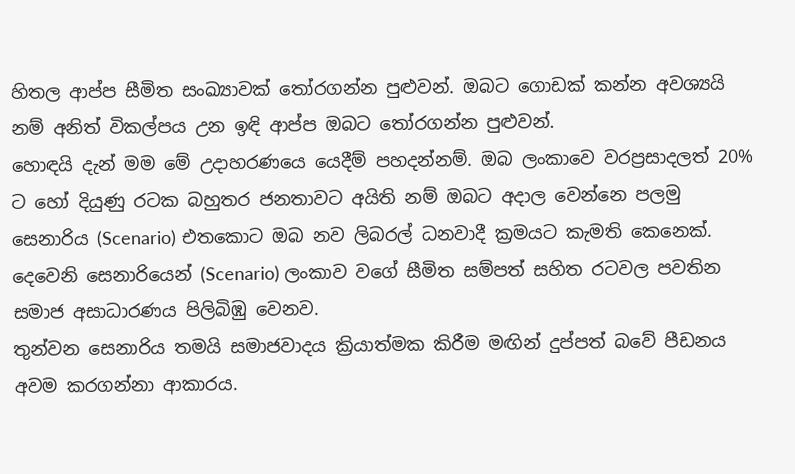හිතල ආප්ප සීමිත සංඛ්‍යාවක් තෝරගන්න පුළුවන්. ඔබට ගොඩක් කන්න අවශ්‍යයි නම් අනිත් විකල්පය උන ඉඳි ආප්ප ඔබට තෝරගන්න පුළුවන්.
හොඳයි දැන් මම මේ උදාහරණයෙ යෙදීම් පහදන්නම්. ඔබ ලංකාවෙ වරප්‍රසාදලත් 20% ට හෝ දියුණු රටක බහුතර ජනතාවට අයිති නම් ඔබට අදාල වෙන්නෙ පලමු සෙනාරිය (Scenario) එතකොට ඔබ නව ලිබරල් ධනවාදී ක්‍රමයට කැමති කෙනෙක්.
දෙවෙනි සෙනාරියෙන් (Scenario) ලංකාව වගේ සීමිත සම්පත් සහිත රටවල පවතින සමාජ අසාධාරණය පිලිබිඹු වෙනව.
තුන්වන සෙනාරිය තමයි සමාජවාදය ක්‍රියාත්මක කිරීම මඟින් දුප්පත් බවේ පීඩනය අවම කරගන්නා ආකාරය.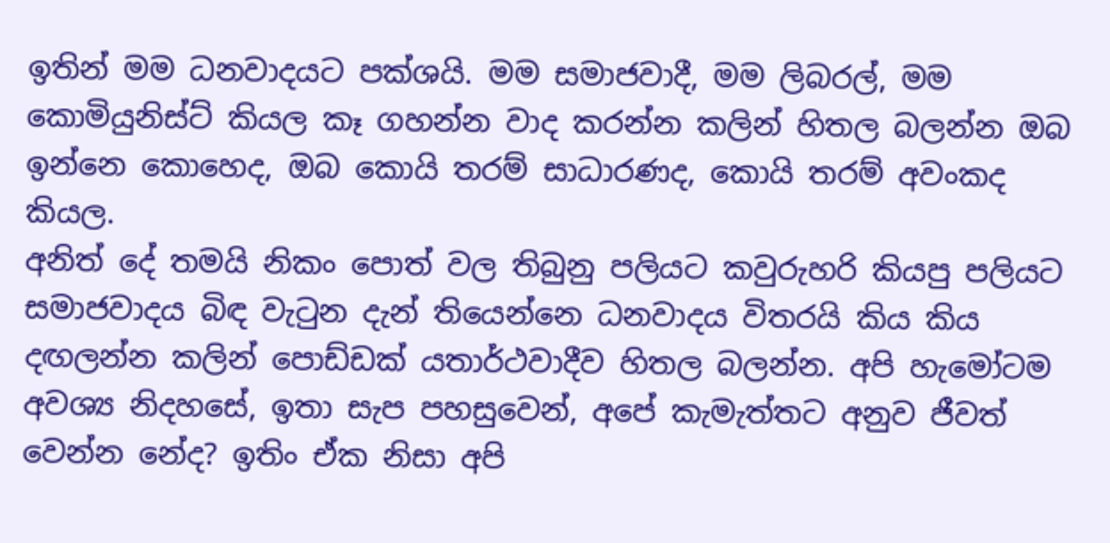ඉතින් මම ධනවාදයට පක්ශයි. මම සමාජවාදී, මම ලිබරල්, මම කොමියුනිස්ට් කියල කෑ ගහන්න වාද කරන්න කලින් හිතල බලන්න ඔබ ඉන්නෙ කොහෙද, ඔබ කොයි තරම් සාධාරණද, කොයි තරම් අවංකද කියල.
අනිත් දේ තමයි නිකං පොත් වල තිබුනු පලියට කවුරුහරි කියපු පලියට සමාජවාදය බිඳ වැටුන දැන් තියෙන්නෙ ධනවාදය විතරයි කිය කිය ද‍ඟලන්න කලින් පොඩ්ඩක් යතාර්ථවාදීව හිතල බලන්න. අපි හැමෝටම අවශ්‍ය නිදහසේ, ඉතා සැප පහසුවෙන්, අපේ කැමැත්තට අනුව ජීවත් වෙන්න නේද? ඉතිං ඒක නිසා අපි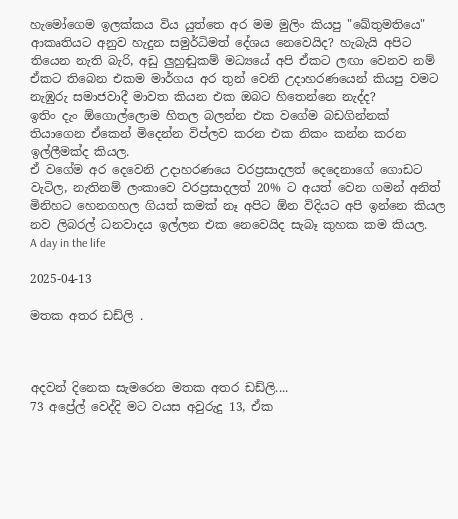හැමෝගෙම ඉලක්කය විය යුත්තෙ අර මම මුලිං කියපු "ඛේතුමතියෙ" ආකෘතියට අනුව හැදුන සමුර්ධිමත් දේශය නෙවෙයිද? හැබැයි අපිට තියෙන නැති බැරි, අඩු ලුහුඬුකම් මධ්‍යයේ අපි ඒකට ලඟා වෙනව නම් ඒකට තිබෙන එකම මාර්ගය අර තුන් වෙනි උදාහරණයෙන් කියපු වමට නැඹුරු සමාජවාදී මාවත කියන එක ඔබට හිතෙන්නෙ නැද්ද?
ඉතිං දැං ඕගොල්ලොම හිතල බලන්න එක වගේම බඩගින්නක් තියාගෙන ඒකෙන් මිදෙන්න විප්ලව කරන එක නිකං කන්න කරන ඉල්ලීමක්ද කියල.
ඒ වගේම අර දෙවෙනි උදාහරණයෙ වරප්‍රසාදලත් දෙදෙනාගේ ගොඩට වැටිල, නැතිනම් ලංකාවෙ වරප්‍රසාදලත් 20% ට අයත් වෙන ගමන් අනිත් මිනිහට හෙනගහල ගියත් කමක් නෑ අපිට ඕන විදියට අපි ඉන්නෙ කියල නව ලිබරල් ධනවාදය ඉල්ලන එක නෙවෙයිද සැබෑ කුහක කම කියල.
A day in the life

2025-04-13

මතක අතර ඩඩ්ලි .



අදවන් දිනෙක සැමරෙන මතක අතර ඩඩ්ලි....
73 අප්‍රේල් වෙද්දි මට වයස අවුරුදු 13, ඒක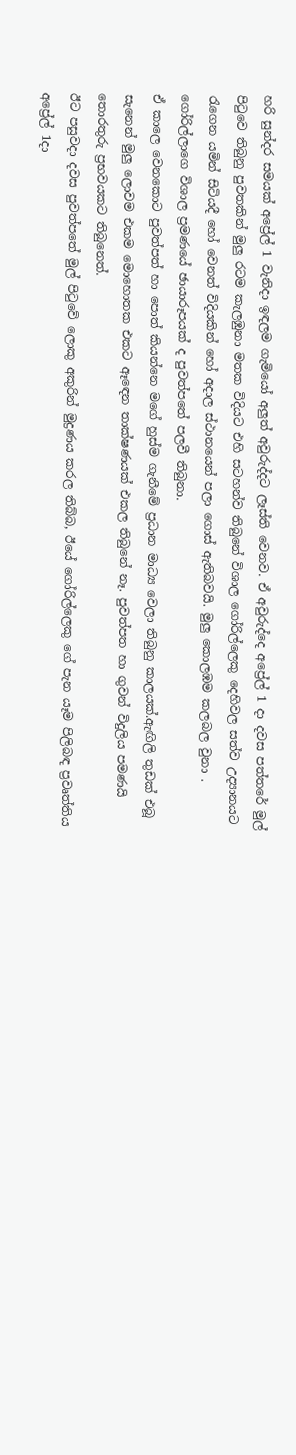හරි සුන්දර සමයක් අප්‍රේල් 1 වැනිදා ඉඳලම ගැමියෝ අලුත් අවුරුද්දට ලෑස්ති වෙනව. ඒ අවුරුද්දෙ අප්‍රේල් 1 දා දවස පත්තරේ මුල් පිටුවෙ තිබුනු පුවතකින් මුලු රටම කැලඹුනා මතක විදියට එහි සටහන්ව තිබුනේ විශාල ගෝරිල්ලෙකු දෙහිවල සත්ව උද්‍යානයට රැගෙන යමින් සිටියදී හෝ වෙනත් විදියකින් හෝ අදාල ස්ථානයෙන් පලා ගොස් ඇතිබවයි. මුලු කොලඹම කලබල වුනා . ගෝරිල්ලාගෙ විශාල ප්‍රමණයේ ඡායාරූපයක් ද පුවත්පතේ පලවී තිබුනා.
ඒ කාලෙ වෙනකොට පුවත්පත් හා පොත් කියන්නෙ මගේ හුස්ම ගැනීමේ ප්‍රධාන මාධ්‍ය වෙලා තිබුනු කාලයක්.ඇඟිලි තුඩක් එබූ සැනෙන් මුලු ලොවම එකම මොහොතක එකට ඈඳෙන තාක්ෂණයක් එකල තිබුනේ නෑ. පුවත්පත හා ගුවන් විදුලිය පමණයි තොරතුරු ප්‍රභවයකට තිබුනෙත්.
ඊට පසුවදා දවස පුවත්පතේ මුල් පිටුවේ ලොකු අකුරින් මුද්‍රණය කරල තිබ්බ, ඊයේ ගෝරිල්ලෙකු ගේ පැන යෑම පිලිබඳ ප්‍රවෘත්තිය අප්‍රේල් 1දා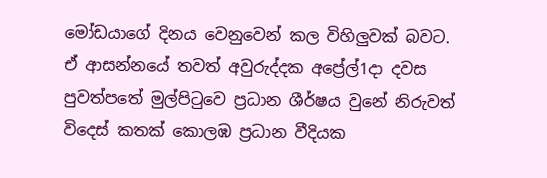මෝඩයාගේ දිනය වෙනුවෙන් කල විහිලුවක් බවට.
ඒ ආසන්නයේ තවත් අවුරුද්දක අප්‍රේල්1දා දවස පුවත්පතේ මුල්පිටුවෙ ප්‍රධාන ශීර්ෂය වුනේ නිරුවත් විදෙස් කතක් කොලඹ ප්‍රධාන වීදියක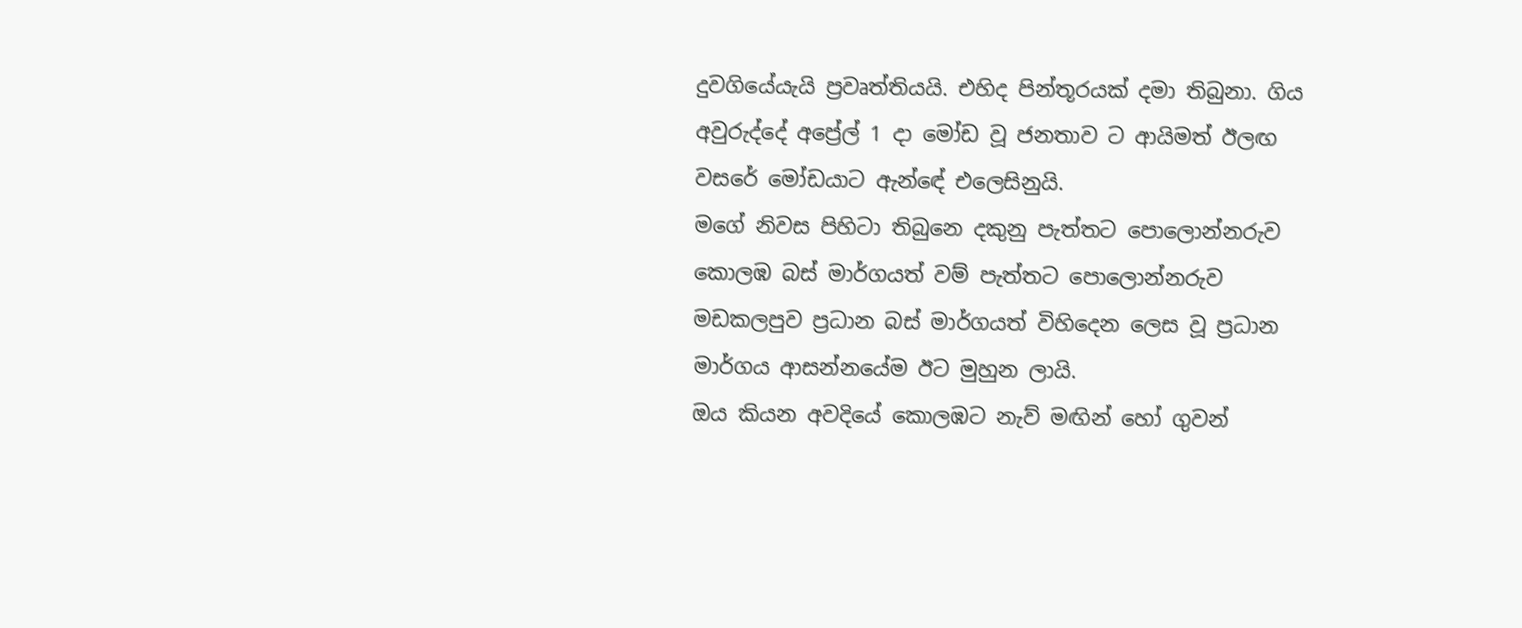දුවගියේයැයි ප්‍රවෘත්තියයි. එහිද පින්තූරයක් දමා තිබුනා. ගිය අවුරුද්දේ අප්‍රේල් 1 දා මෝඩ වූ ජනතාව ට ආයිමත් ඊලඟ වසරේ මෝඩයාට ඇන්ඳේ එලෙසිනුයි.
මගේ නිවස පිහිටා තිබුනෙ දකුනු පැත්තට පොලොන්නරුව කොලඹ බස් මාර්ගයත් වම් පැත්‍තට පොලොන්නරුව මඩකලපුව ප්‍රධාන බස් මාර්ගයත් විහිදෙන ලෙස වූ ප්‍රධාන මාර්ගය ආසන්නයේම ඊට මුහුන ලායි.
ඔය කියන අවදියේ කොලඹට නැව් මඟින් හෝ ගුවන්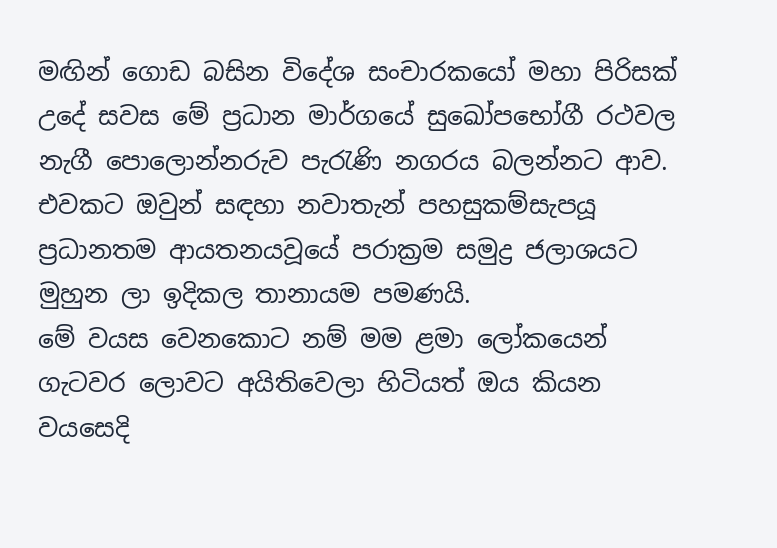මඟින් ගොඩ බසින විදේශ සංචාරකයෝ මහා පිරිසක් උදේ සවස මේ ප්‍රධාන මාර්ගයේ සුඛෝපභෝගී රථවල නැගී පොලොන්නරුව පැරැණි නගරය බලන්නට ආව. එවකට ඔවුන් සඳහා නවාතැන් පහසුකම්සැපයූ ප්‍රධානතම ආයතනයවූයේ පරාක්‍රම සමුද්‍ර ජලාශයට මුහුන ලා ඉදිකල තානායම පමණයි.
මේ වයස වෙනකොට නම් මම ළමා ලෝකයෙන් ගැටවර ලොවට අයිතිවෙලා හිටියත් ඔය කියන වයසෙදි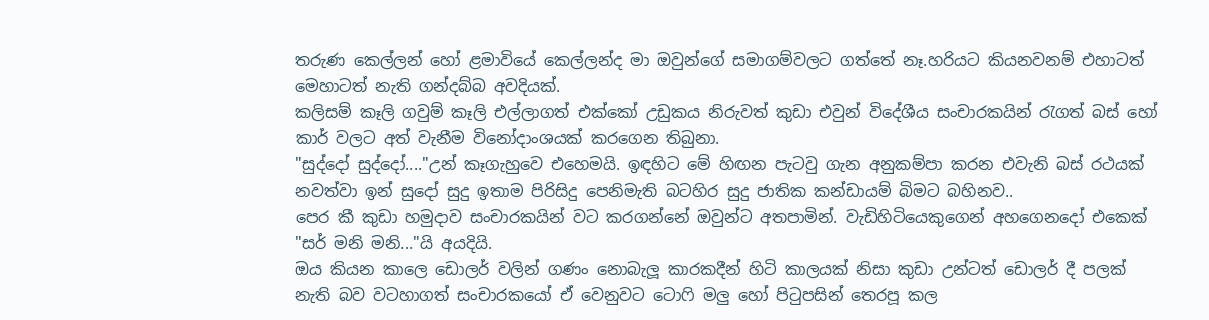තරුණ කෙල්ලන් හෝ ළමාවියේ කෙල්ලන්ද මා ඔවුන්ගේ සමාගම්වලට ගත්තේ නෑ.හරියට කියනවනම් එහාටත් මෙහාටත් නැති ගන්දබ්බ අවදියක්.
කලිසම් කෑලි ගවුම් කෑලි එල්ලාගත් එක්කෝ උඩුකය නිරුවත් කුඩා එවුන් විදේශීය සංචාරකයින් රැගත් බස් හෝ කාර් වලට අත් වැනීම විනෝදාංශයක් කරගෙන තිබුනා.
"සුද්දෝ සුද්දෝ...."උන් කෑගැහුවෙ එහෙමයි. ඉඳහිට මේ හිඟන පැටවු ගැන අනුකම්පා කරන එවැනි බස් රථයක් නවත්වා ඉන් සුදෝ සුදු ඉතාම පිරිසිදු පෙනිමැති බටහිර සුදු ජාතික කන්ඩායම් බිමට බහිනව..
පෙර කී කුඩා හමුදාව සංචාරකයින් වට කරගන්නේ ඔවුන්ට අතපාමින්. වැඩිහිටියෙකුගෙන් අහගෙනදෝ එකෙක් "සර් මනි මනි..."යි අයදියි.
ඔය කියන කාලෙ ඩොලර් වලින් ගණං නොබැලූ කාරකදීන් හිටි කාලයක් නිසා කුඩා උන්ටත් ඩොලර් දී පලක් නැති බව වටහාගත් සංචාරකයෝ ඒ වෙනුවට ටොෆි මලු හෝ පිටුපසින් තෙරපූ කල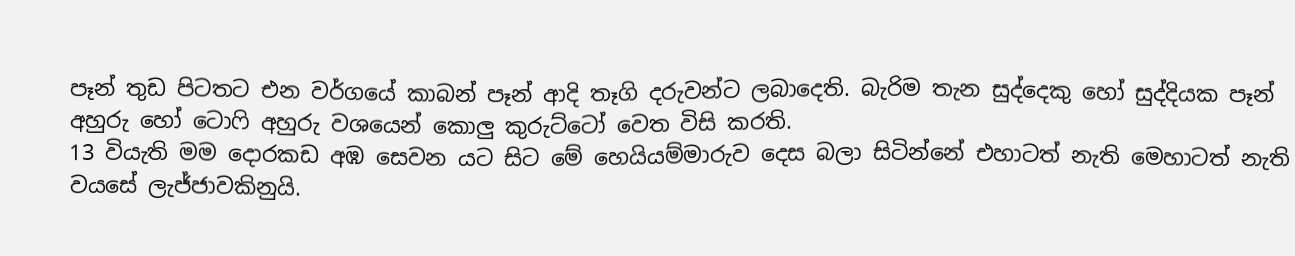පෑන් තුඩ පිටතට එන වර්ගයේ කාබන් පෑන් ආදි තෑගි දරුවන්ට ලබාදෙති. බැරිම තැන සුද්දෙකු හෝ සුද්දියක පෑන් අහුරු හෝ ටොෆි අහුරු වශයෙන් කොලු කුරුට්ටෝ වෙත විසි කරති.
13 වියැති මම දොරකඩ අඹ සෙවන යට සිට මේ හෙයියම්මාරුව දෙස බලා සිටින්නේ එහාටත් නැති මෙහාටත් නැති වයසේ ලැජ්ජාවකිනුයි.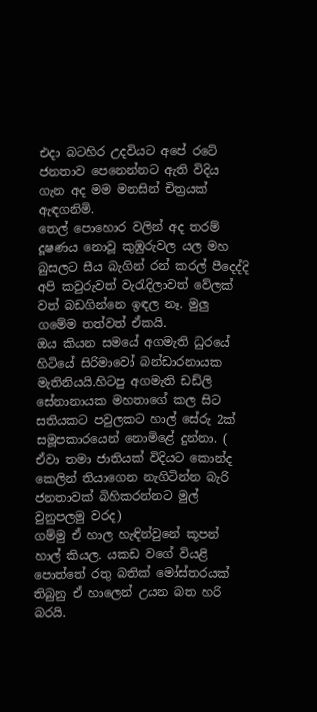එදා බටහිර උදවියට අපේ රටේ ජනතාව පෙනෙන්නට ඇති විදිය ගැන අද මම මනසින් චිත්‍රයක් ඇඳගනිමි.
තෙල් පොහොර වලින් අද තරම් දූෂණය නොවූ කුඹුරුවල යල මහ බුසලට සීය බැගින්‍ රන් කරල් පීදෙද්දි අපි කවුරුවත් වැරැදිලාවත් වේලක් වත් බඩගින්නෙ ඉඳල නෑ. මුලු ගමේම තත්වත් ඒකයි.
ඔය කියන සමයේ අගමැති ධුරයේ හිටියේ සිරිමාවෝ බන්ඩාරනායක මැතිනියයි.හිටපු අගමැති ඩඩ්ලි සේනානායක මහතාගේ කල සිට සතියකට පවුලකට හාල් සේරු 2ක් සමූපකාරයෙන් නොමිළේ දුන්නා. ( ඒවා තමා ජාතියක් විදියට කොන්ද කෙලින් තියාගෙන නැගිටින්න බැරි ජනතාවක් බිහිකරන්නට මුල් වුනුපලමු වරද)
ගම්මු ඒ හාල හැඳින්වුනේ කූපන් හාල් කියල. යකඩ වගේ වියළි පොත්තේ රතු බතික් මෝස්තරයක් තිබුනු ඒ හාලෙන් උයන බත හරි බරයි.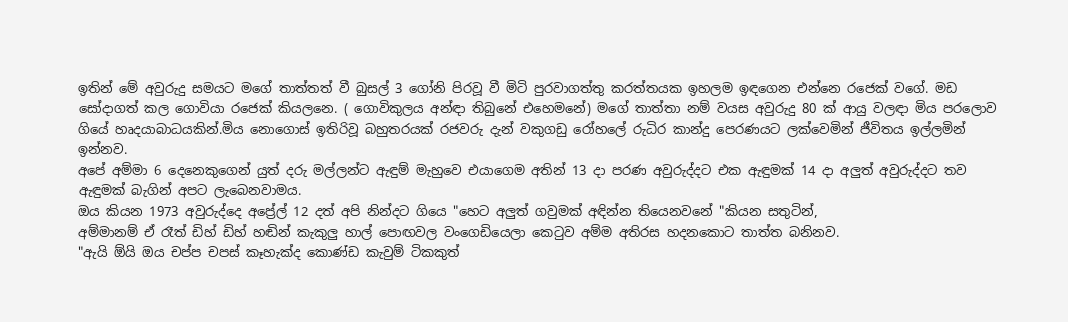ඉතින් මේ අවුරුදු සමයට මගේ තාත්තත් වී බුසල් 3 ගෝනි පිරවූ වී මිටි පුරවාගත්තු කරත්තයක ඉහලම ඉඳගෙන එන්නෙ රජෙක් වගේ. මඩ සෝදාගත් කල ගොවියා රජෙක් කියලනෙ. ( ගොවිකුලය අන්ඳා තිබුනේ එහෙමනේ) මගේ තාත්තා නම් වයස අවුරුදු 80 ක් ආයු වලඳා මිය පරලොව ගියේ හෘදයාබාධයකින්.මිය නොගොස් ඉතිරිවූ බහුතරයක් රජවරු දැන් වකුගඩු රෝහලේ රුධිර කාන්දු පෙරණයට ලක්වෙමින් ජීවිතය ඉල්ලමින් ඉන්නව.
අපේ අම්මා 6 දෙනෙකුගෙන් යුත් දරු මල්ලන්ට ඇඳුම් මැහුවෙ එයාගෙම අතින් 13 දා පරණ අවුරුද්දට එක ඇඳුමක් 14 දා අලුත් අවුරුද්දට තව ඇඳුමක් බැගින් අපට ලැබෙනවාමය.
ඔය කියන 1973 අවුරුද්දෙ අප්‍රේල් 12 දත් අපි නින්දට ගියෙ "හෙට අලුත් ගවුමක් අඳින්න තියෙනවනේ "කියන සතුටින්,
අම්මානම් ඒ රෑත් ඩිහ් ඩිහ් හඬින් කැකුලු හාල් පොඟවල වංගෙඩියෙලා කෙටුව අම්ම අතිරස හදනකොට තාත්ත බනිනව.
"ඇයි ඕයි ඔය චප්ප චපස් කෑහැක්ද කොණ්ඩ කැවුම් ටිකකුත්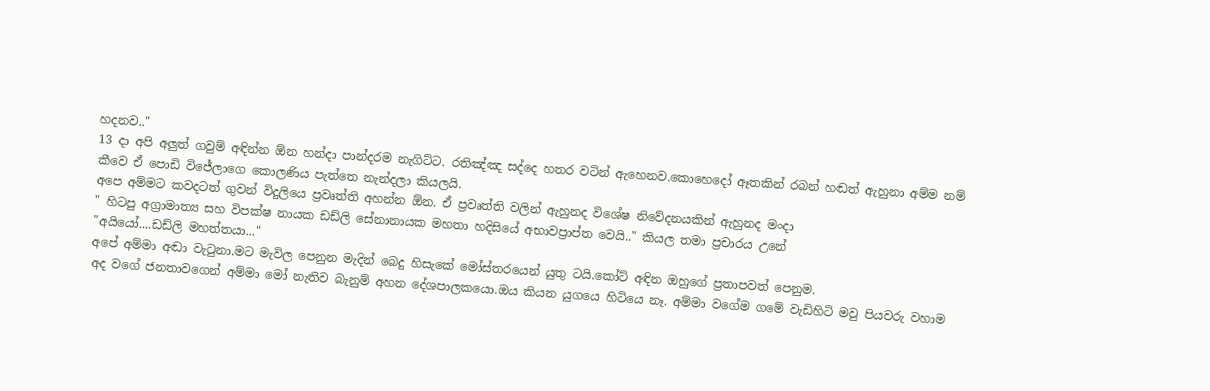හදනව.."
13 දා අපි අලුත් ගවුම් අඳින්න ඕන හන්දා පාන්දරම නැගිට්ට. රතිඤ්ඤ සද්දෙ හතර වටින් ඇහෙනව.කොහෙදෝ ඈතකින් රබන් හඬත් ඇහුනා අම්ම නම් කීවෙ ඒ පොඩි විජේලාගෙ කොලණිය පැත්තෙ නැන්දලා කියලයි.
අපෙ අම්මට කවදටත් ගුවන් විදුලියෙ ප්‍රවෘත්ති අහන්න ඕන. ඒ ප්‍රවෘත්ති වලින් ඇහුනද විශේෂ නිවේදනයකින් ඇහුනද මංදා
" හිටපු අග්‍රාමාත්‍ය සහ විපක්ෂ නායක ඩඩ්ලි සේනානායක මහතා හදිසියේ අභාවප්‍රාප්ත වෙයි.." කියල තමා ප්‍රචාරය උනේ
"අයියෝ....ඩඩ්ලි මහත්තයා..."
අපේ අම්මා අඬා වැටුනා.මට මැවිල පෙනුන මැදින් බෙදු හිසැකේ මෝස්තරයෙන් යුතු ටයි.කෝට් අඳින ඔහුගේ ප්‍රතාපවත් පෙනුම.
අද වගේ ජනතාවගෙන් අම්මා මෝ නැතිව බැනුම් අහන දේශපාලකයො.ඔය කියන යුගයෙ හිටියෙ නෑ. අම්මා වගේම ගමේ වැඩිහිටි මවු පියවරු වහාම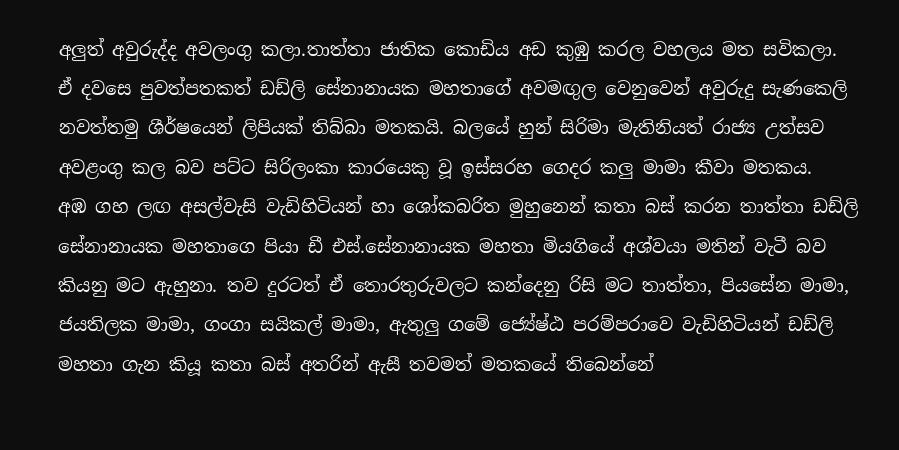අලුත් අවුරුද්ද අවලංගු කලා.තාත්තා ජාතික කොඩිය අඩ කුඹු කරල වහලය මත සවිකලා.
ඒ දවසෙ පුවත්පතකත් ඩඩ්ලි සේනානායක මහතාගේ අවමඟුල වෙනුවෙන් අවුරුදු සැණකෙලි නවත්තමු ශීර්ෂයෙන් ලිපියක් තිබ්බා මතකයි. බලයේ හුන් සිරිමා මැතිනියත් රාජ්‍ය උත්සව අවළංගු කල බව පට්ට සිරිලංකා කාරයෙකු වූ ඉස්සරහ ගෙදර කලු මාමා කීවා මතකය.
අඹ ගහ ලඟ අසල්වැසි වැඩිහිටියන් හා ශෝකබරිත මුහුනෙන් කතා බස් කරන තාත්තා ඩඩ්ලි සේනානායක මහතාගෙ පියා ඩී එස්.සේනානායක මහතා මියගියේ අශ්වයා මතින් වැටී බව කියනු මට ඇහුනා. තව දුරටත් ඒ තොරතුරුවලට කන්දෙනු රිසි මට තාත්තා, පියසේන මාමා, ජයතිලක මාමා, ගංගා සයිකල් මාමා, ඇතුලු ගමේ ජ්‍යේෂ්ඨ පරම්පරාවෙ වැඩිහිටියන් ඩඩ්ලි මහතා ගැන කියූ කතා බස් අතරින් ඇසී තවමත් මතකයේ තිබෙන්නේ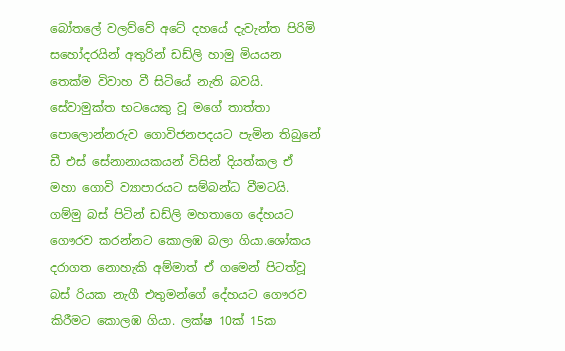බෝතලේ වලව්වේ අටේ දහයේ දැවැන්ත පිරිමි සහෝදරයින් අතුරින් ඩඩ්ලි හාමු මියයන තෙක්ම විවාහ වී සිටියේ නැති බවයි.
සේවාමුක්ත භටයෙකු වූ මගේ තාත්තා පොලොන්නරුව ගොවිජනපදයට පැමින තිබුනේ ඩී එස් සේනානායකයන් විසින් දියත්කල ඒ මහා ගොවි ව්‍යාපාරයට සම්බන්ධ වීමටයි.
ගම්මු බස් පිටින් ඩඩ්ලි මහතාගෙ දේහයට ගෞරව කරන්නට කොලඹ බලා ගියා.ශෝකය දරාගත නොහැකි අම්මාත් ඒ ගමෙන් පිටත්වූ බස් රියක නැගී එතුමන්ගේ දේහයට ගෞරව කිරීමට කොලඹ ගියා. ලක්ෂ 10ක් 15ක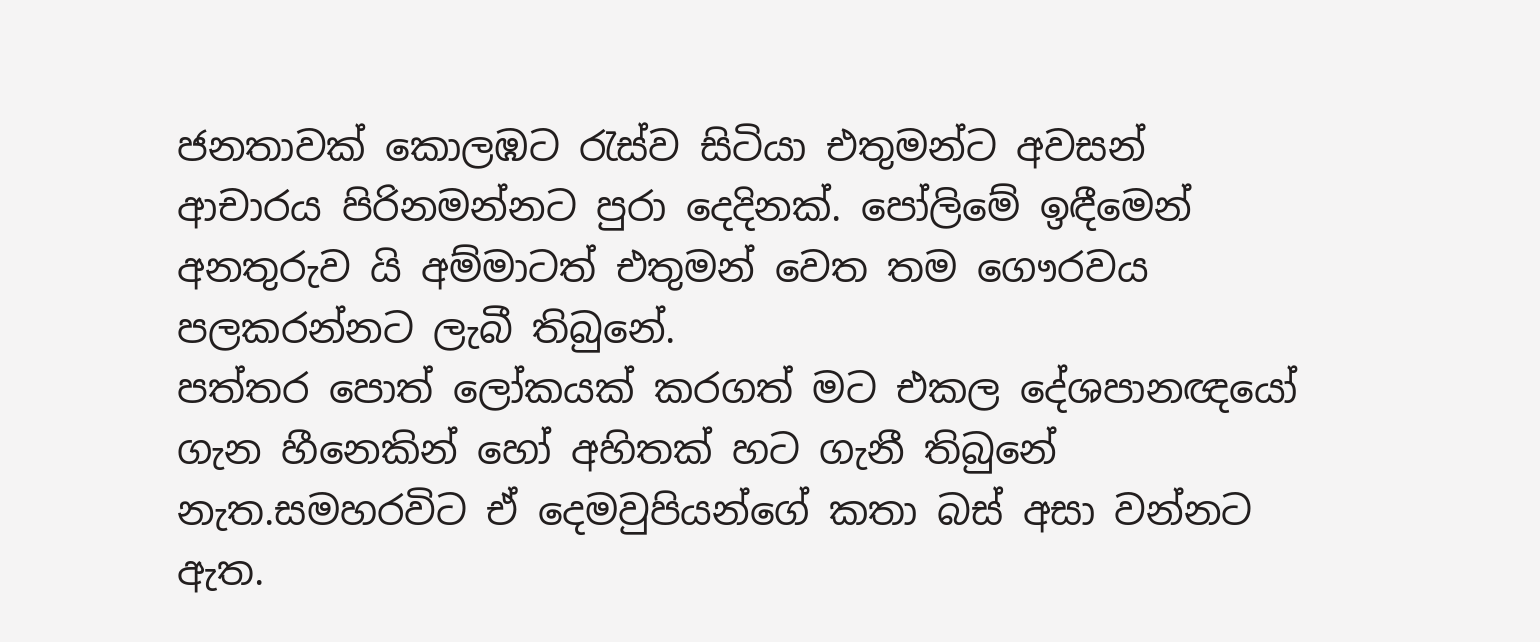ජනතාවක් කොලඹට රැස්ව සිටියා එතුමන්ට අවසන් ආචාරය පිරිනමන්නට පුරා දෙදිනක්. පෝලිමේ ඉඳීමෙන් අනතුරුව යි අම්මාටත් එතුමන් වෙත තම ගෞරවය පලකරන්නට ලැබී තිබුනේ.
පත්තර පොත් ලෝකයක් කරගත් මට එකල දේශපානඥයෝ ගැන හීනෙකින් හෝ අහිතක් හට ගැනී තිබුනේ නැත.සමහරවිට ඒ දෙමවුපියන්ගේ කතා බස් අසා වන්නට ඇත.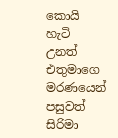කොයි හැටි උනත් එතුමාගෙ මරණයෙන් පසුවත් සිරිමා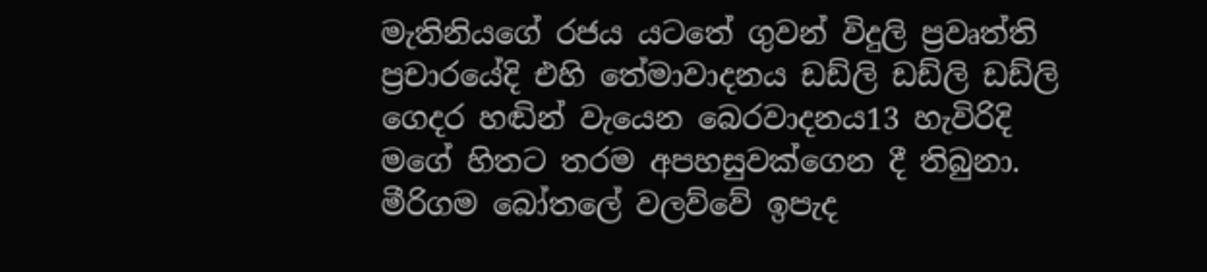මැතිනියගේ රජය යටතේ ගුවන් විදුලි ප්‍රවෘත්ති ප්‍රචාරයේදි එහි තේමාවාදනය ඩඩ්ලි ඩඩ්ලි ඩඩ්ලි ගෙදර හඬින් වැයෙන බෙරවාදනය13 හැවිරිදි මගේ හිතට තරම අපහසුවක්ගෙන දී තිබුනා.
මීරිගම බෝතලේ වලව්වේ ඉපැද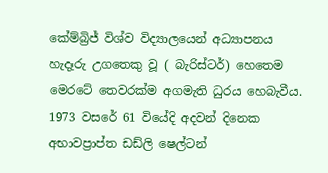කේම්බ්‍රිජ් විශ්ව විද්‍යාලයෙන් අධ්‍යාපනය හැදෑරු උගතෙකු වූ ( බැරිස්ටර්) හෙතෙම මෙරටේ තෙවරක්ම අගමැති ධුරය හෙබැවීය.
1973 වසරේ 61 වියේදි අදවන් දිනෙක අභාවප්‍රාප්ත ඩඩ්ලි ෂෙල්ටන්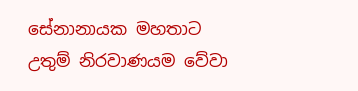සේනානායක මහතාට උතුම් නිරවාණයම වේවා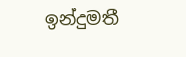ඉන්දුමතී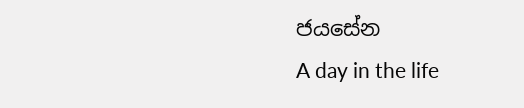ජයසේන
A day in the life